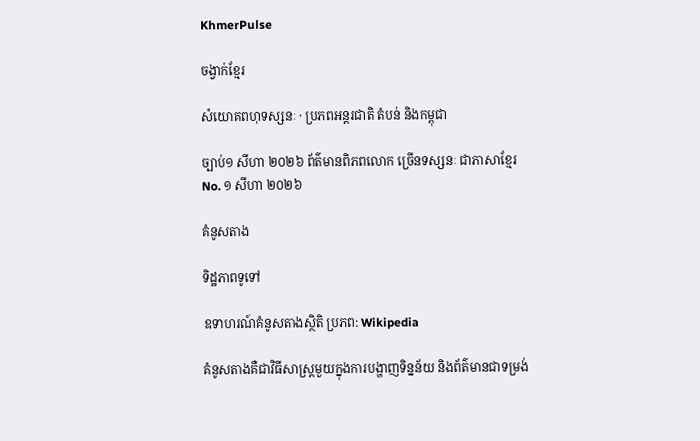KhmerPulse

ចង្វាក់ខ្មែរ

សំយោគពហុទស្សនៈ · ប្រភពអន្តរជាតិ តំបន់ និងកម្ពុជា

ច្បាប់១ សីហា ២០២៦ ព័ត៌មានពិភពលោក ច្រើនទស្សនៈ ជាភាសាខ្មែរ No. ១ សីហា ២០២៦

គំនូសតាង

ទិដ្ឋភាពទូទៅ

ឧទាហរណ៍គំនូសតាងស្ថិតិ ប្រភព: Wikipedia

គំនូសតាងគឺជាវិធីសាស្រ្តមួយក្នុងការបង្ហាញទិន្នន័យ និងព័ត៌មានជាទម្រង់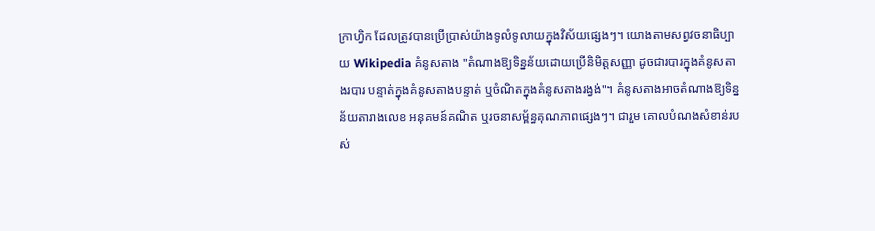ក្រាហ្វិក ដែលត្រូវបានប្រើប្រាស់យ៉ាងទូលំទូលាយក្នុងវិស័យផ្សេងៗ។ យោងតាមសព្វវចនាធិប្បាយ Wikipedia គំនូសតាង "តំណាងឱ្យទិន្នន័យដោយប្រើនិមិត្តសញ្ញា ដូចជារបារក្នុងគំនូសតាងរបារ បន្ទាត់ក្នុងគំនូសតាងបន្ទាត់ ឬចំណិតក្នុងគំនូសតាងរង្វង់"។ គំនូសតាងអាចតំណាងឱ្យទិន្នន័យតារាងលេខ អនុគមន៍គណិត ឬរចនាសម្ព័ន្ធគុណភាពផ្សេងៗ។ ជារួម គោលបំណងសំខាន់របស់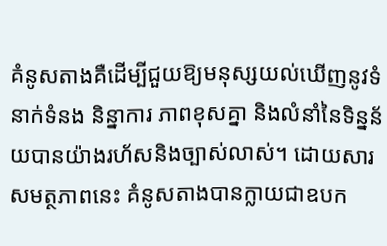គំនូសតាងគឺដើម្បីជួយឱ្យមនុស្សយល់ឃើញនូវទំនាក់ទំនង និន្នាការ ភាពខុសគ្នា និងលំនាំនៃទិន្នន័យបានយ៉ាងរហ័សនិងច្បាស់លាស់។ ដោយសារសមត្ថភាពនេះ គំនូសតាងបានក្លាយជាឧបក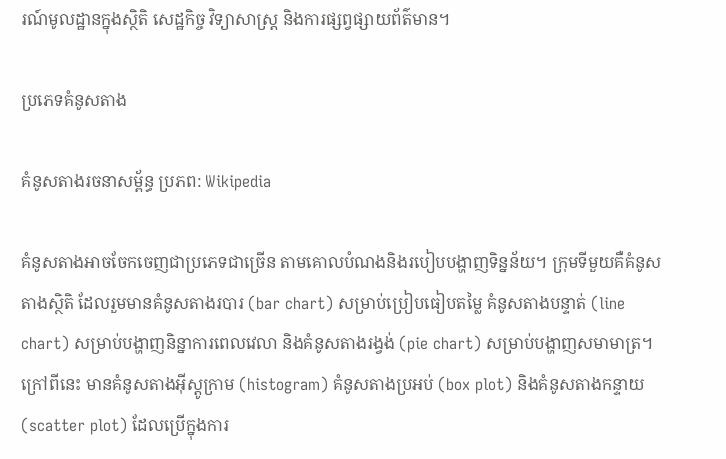រណ៍មូលដ្ឋានក្នុងស្ថិតិ សេដ្ឋកិច្ច វិទ្យាសាស្ត្រ និងការផ្សព្វផ្សាយព័ត៌មាន។

ប្រភេទគំនូសតាង

គំនូសតាងរចនាសម្ព័ន្ធ ប្រភព: Wikipedia

គំនូសតាងអាចចែកចេញជាប្រភេទជាច្រើន តាមគោលបំណងនិងរបៀបបង្ហាញទិន្នន័យ។ ក្រុមទីមួយគឺគំនូសតាងស្ថិតិ ដែលរួមមានគំនូសតាងរបារ (bar chart) សម្រាប់ប្រៀបធៀបតម្លៃ គំនូសតាងបន្ទាត់ (line chart) សម្រាប់បង្ហាញនិន្នាការពេលវេលា និងគំនូសតាងរង្វង់ (pie chart) សម្រាប់បង្ហាញសមាមាត្រ។ ក្រៅពីនេះ មានគំនូសតាងអ៊ីស្តូក្រាម (histogram) គំនូសតាងប្រអប់ (box plot) និងគំនូសតាងកន្ទាយ (scatter plot) ដែលប្រើក្នុងការ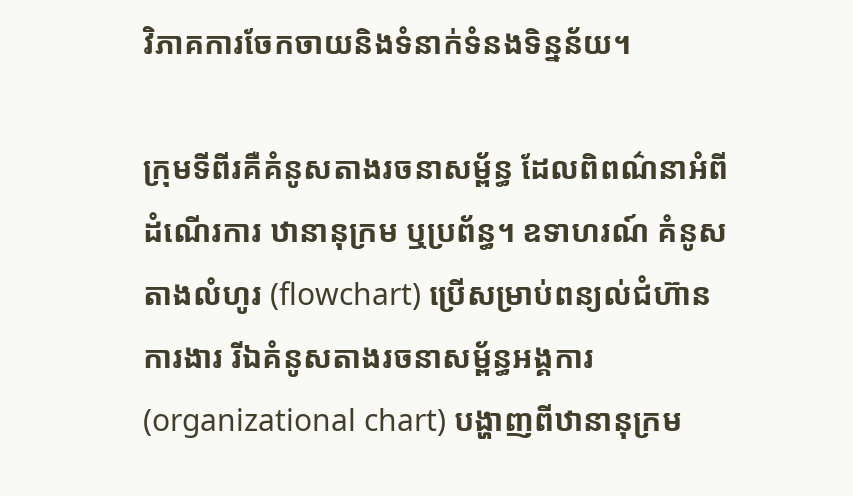វិភាគការចែកចាយនិងទំនាក់ទំនងទិន្នន័យ។

ក្រុមទីពីរគឺគំនូសតាងរចនាសម្ព័ន្ធ ដែលពិពណ៌នាអំពីដំណើរការ ឋានានុក្រម ឬប្រព័ន្ធ។ ឧទាហរណ៍ គំនូសតាងលំហូរ (flowchart) ប្រើសម្រាប់ពន្យល់ជំហ៊ានការងារ រីឯគំនូសតាងរចនាសម្ព័ន្ធអង្គការ (organizational chart) បង្ហាញពីឋានានុក្រម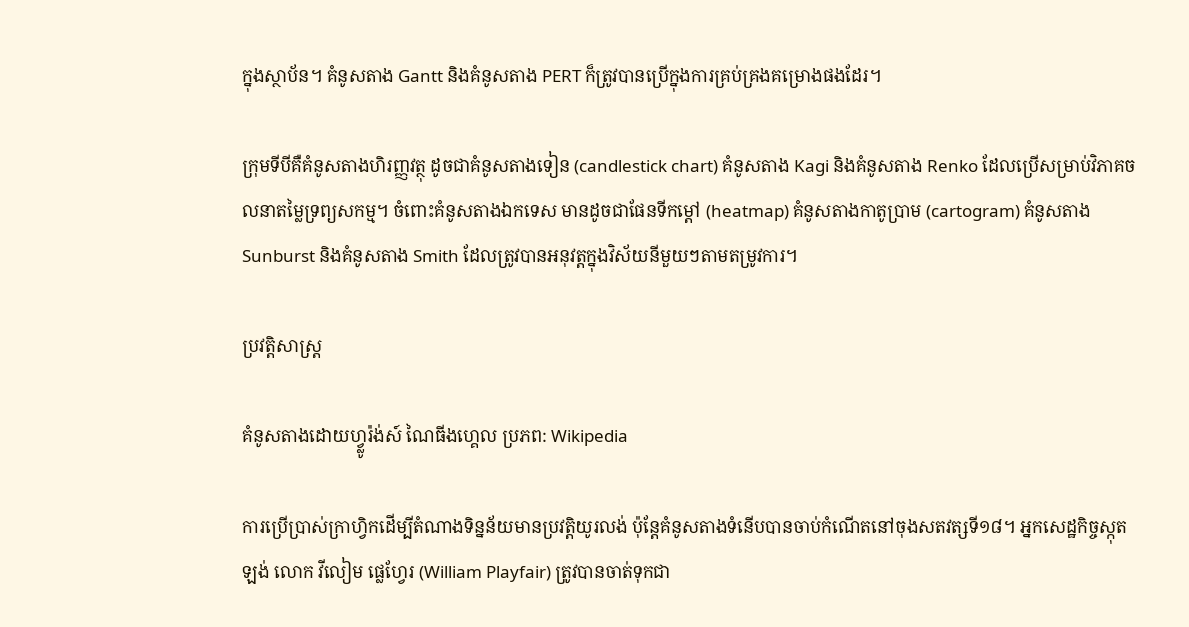ក្នុងស្ថាប័ន។ គំនូសតាង Gantt និងគំនូសតាង PERT ក៏ត្រូវបានប្រើក្នុងការគ្រប់គ្រងគម្រោងផងដែរ។

ក្រុមទីបីគឺគំនូសតាងហិរញ្ញវត្ថុ ដូចជាគំនូសតាងទៀន (candlestick chart) គំនូសតាង Kagi និងគំនូសតាង Renko ដែលប្រើសម្រាប់វិភាគចលនាតម្លៃទ្រព្យសកម្ម។ ចំពោះគំនូសតាងឯកទេស មានដូចជាផែនទីកម្តៅ (heatmap) គំនូសតាងកាតូប្រាម (cartogram) គំនូសតាង Sunburst និងគំនូសតាង Smith ដែលត្រូវបានអនុវត្តក្នុងវិស័យនីមួយៗតាមតម្រូវការ។

ប្រវត្តិសាស្ត្រ

គំនូសតាងដោយហ្វ្លូរ៉ង់ស៍ ណៃធីងហ្គេល ប្រភព: Wikipedia

ការប្រើប្រាស់ក្រាហ្វិកដើម្បីតំណាងទិន្នន័យមានប្រវត្តិយូរលង់ ប៉ុន្តែគំនូសតាងទំនើបបានចាប់កំណើតនៅចុងសតវត្សទី១៨។ អ្នកសេដ្ឋកិច្ចស្កុតឡង់ លោក វីលៀម ផ្លេហ្វែរ (William Playfair) ត្រូវបានចាត់ទុកជា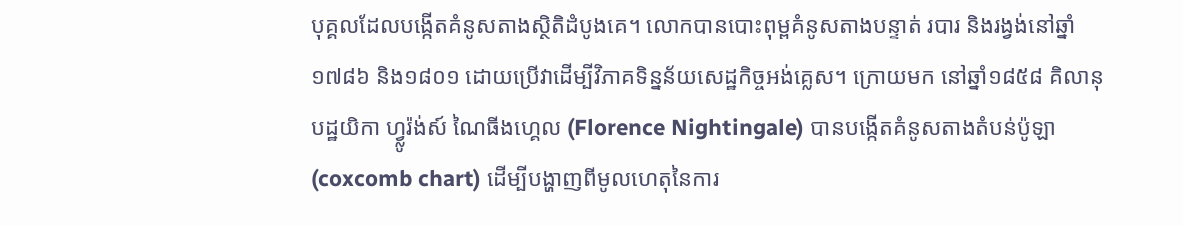បុគ្គលដែលបង្កើតគំនូសតាងស្ថិតិដំបូងគេ។ លោកបានបោះពុម្ពគំនូសតាងបន្ទាត់ របារ និងរង្វង់នៅឆ្នាំ១៧៨៦ និង១៨០១ ដោយប្រើវាដើម្បីវិភាគទិន្នន័យសេដ្ឋកិច្ចអង់គ្លេស។ ក្រោយមក នៅឆ្នាំ១៨៥៨ គិលានុបដ្ឋយិកា ហ្វ្លូរ៉ង់ស៍ ណៃធីងហ្គេល (Florence Nightingale) បានបង្កើតគំនូសតាងតំបន់ប៉ូឡា (coxcomb chart) ដើម្បីបង្ហាញពីមូលហេតុនៃការ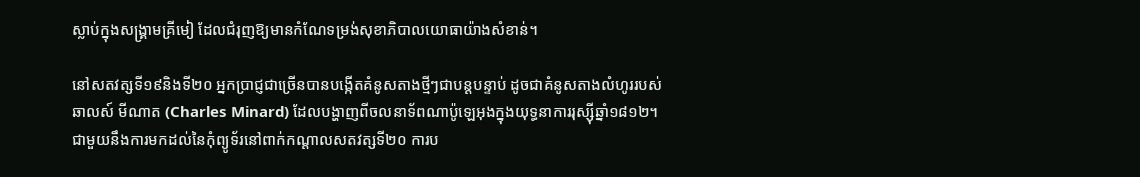ស្លាប់ក្នុងសង្គ្រាមគ្រីមៀ ដែលជំរុញឱ្យមានកំណែទម្រង់សុខាភិបាលយោធាយ៉ាងសំខាន់។

នៅសតវត្សទី១៩និងទី២០ អ្នកប្រាជ្ញជាច្រើនបានបង្កើតគំនូសតាងថ្មីៗជាបន្តបន្ទាប់ ដូចជាគំនូសតាងលំហូររបស់ឆាលស៍ មីណាត (Charles Minard) ដែលបង្ហាញពីចលនាទ័ពណាប៉ូឡេអុងក្នុងយុទ្ធនាការរុស្ស៊ីឆ្នាំ១៨១២។ ជាមួយនឹងការមកដល់នៃកុំព្យូទ័រនៅពាក់កណ្តាលសតវត្សទី២០ ការប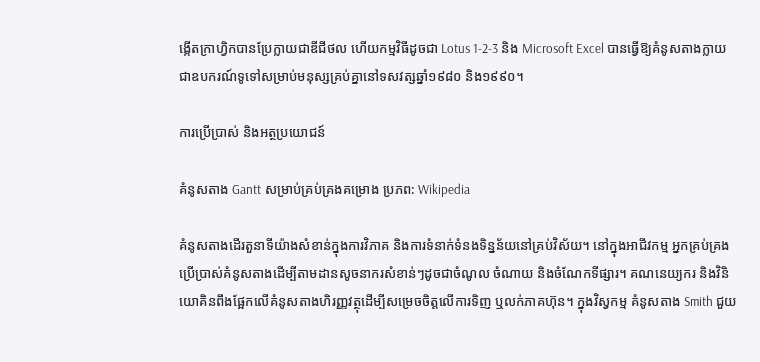ង្កើតក្រាហ្វិកបានប្រែក្លាយជាឌីជីថល ហើយកម្មវិធីដូចជា Lotus 1-2-3 និង Microsoft Excel បានធ្វើឱ្យគំនូសតាងក្លាយជាឧបករណ៍ទូទៅសម្រាប់មនុស្សគ្រប់គ្នានៅទសវត្សឆ្នាំ១៩៨០ និង១៩៩០។

ការប្រើប្រាស់ និងអត្ថប្រយោជន៍

គំនូសតាង Gantt សម្រាប់គ្រប់គ្រងគម្រោង ប្រភព: Wikipedia

គំនូសតាងដើរតួនាទីយ៉ាងសំខាន់ក្នុងការវិភាគ និងការទំនាក់ទំនងទិន្នន័យនៅគ្រប់វិស័យ។ នៅក្នុងអាជីវកម្ម អ្នកគ្រប់គ្រងប្រើប្រាស់គំនូសតាងដើម្បីតាមដានសូចនាករសំខាន់ៗដូចជាចំណូល ចំណាយ និងចំណែកទីផ្សារ។ គណនេយ្យករ និងវិនិយោគិនពឹងផ្អែកលើគំនូសតាងហិរញ្ញវត្ថុដើម្បីសម្រេចចិត្តលើការទិញ ឬលក់ភាគហ៊ុន។ ក្នុងវិស្វកម្ម គំនូសតាង Smith ជួយ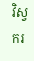វិស្វករ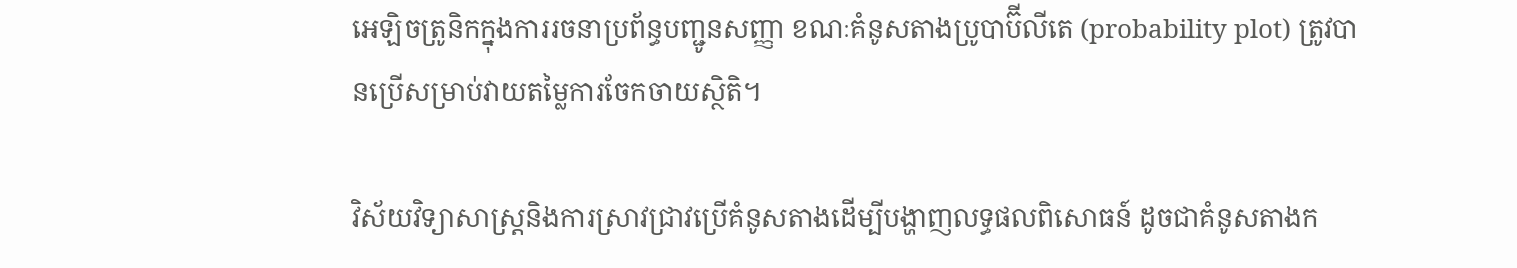អេឡិចត្រូនិកក្នុងការរចនាប្រព័ន្ធបញ្ជូនសញ្ញា ខណៈគំនូសតាងប្រូបាប៊ីលីតេ (probability plot) ត្រូវបានប្រើសម្រាប់វាយតម្លៃការចែកចាយស្ថិតិ។

វិស័យវិទ្យាសាស្ត្រនិងការស្រាវជ្រាវប្រើគំនូសតាងដើម្បីបង្ហាញលទ្ធផលពិសោធន៍ ដូចជាគំនូសតាងក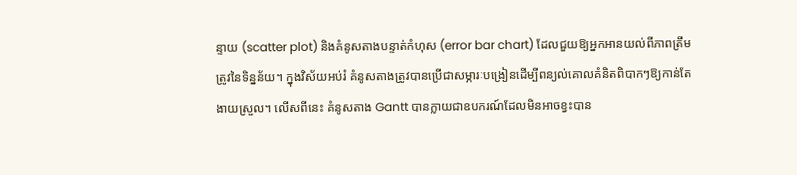ន្ទាយ (scatter plot) និងគំនូសតាងបន្ទាត់កំហុស (error bar chart) ដែលជួយឱ្យអ្នកអានយល់ពីភាពត្រឹមត្រូវនៃទិន្នន័យ។ ក្នុងវិស័យអប់រំ គំនូសតាងត្រូវបានប្រើជាសម្ភារៈបង្រៀនដើម្បីពន្យល់គោលគំនិតពិបាកៗឱ្យកាន់តែងាយស្រួល។ លើសពីនេះ គំនូសតាង Gantt បានក្លាយជាឧបករណ៍ដែលមិនអាចខ្វះបាន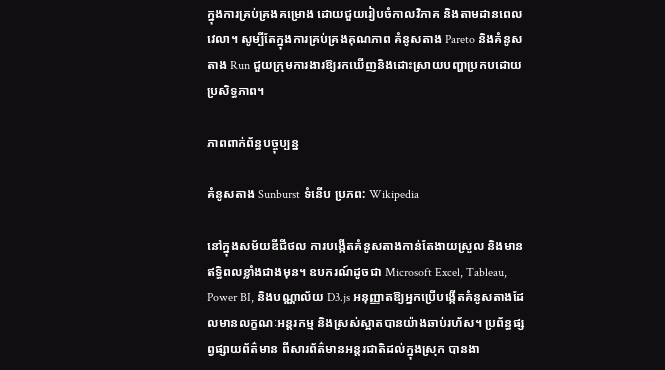ក្នុងការគ្រប់គ្រងគម្រោង ដោយជួយរៀបចំកាលវិភាគ និងតាមដានពេលវេលា។ សូម្បីតែក្នុងការគ្រប់គ្រងគុណភាព គំនូសតាង Pareto និងគំនូសតាង Run ជួយក្រុមការងារឱ្យរកឃើញនិងដោះស្រាយបញ្ហាប្រកបដោយប្រសិទ្ធភាព។

ភាពពាក់ព័ន្ធបច្ចុប្បន្ន

គំនូសតាង Sunburst ទំនើប ប្រភព: Wikipedia

នៅក្នុងសម័យឌីជីថល ការបង្កើតគំនូសតាងកាន់តែងាយស្រួល និងមានឥទ្ធិពលខ្លាំងជាងមុន។ ឧបករណ៍ដូចជា Microsoft Excel, Tableau, Power BI, និងបណ្ណាល័យ D3.js អនុញ្ញាតឱ្យអ្នកប្រើបង្កើតគំនូសតាងដែលមានលក្ខណៈអន្តរកម្ម និងស្រស់ស្អាតបានយ៉ាងឆាប់រហ័ស។ ប្រព័ន្ធផ្សព្វផ្សាយព័ត៌មាន ពីសារព័ត៌មានអន្តរជាតិដល់ក្នុងស្រុក បានងា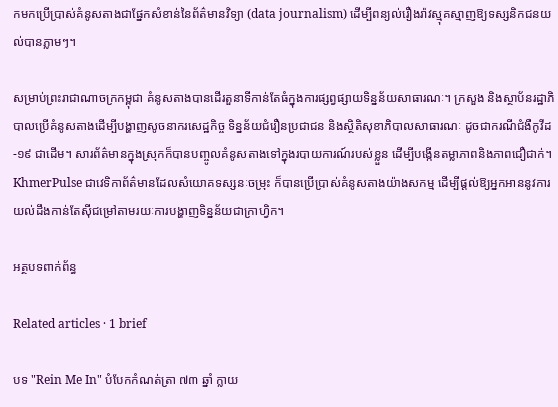កមកប្រើប្រាស់គំនូសតាងជាផ្នែកសំខាន់នៃព័ត៌មានវិទ្យា (data journalism) ដើម្បីពន្យល់រឿងរ៉ាវស្មុគស្មាញឱ្យទស្សនិកជនយល់បានភ្លាមៗ។

សម្រាប់ព្រះរាជាណាចក្រកម្ពុជា គំនូសតាងបានដើរតួនាទីកាន់តែធំក្នុងការផ្សព្វផ្សាយទិន្នន័យសាធារណៈ។ ក្រសួង និងស្ថាប័នរដ្ឋាភិបាលប្រើគំនូសតាងដើម្បីបង្ហាញសូចនាករសេដ្ឋកិច្ច ទិន្នន័យជំរឿនប្រជាជន និងស្ថិតិសុខាភិបាលសាធារណៈ ដូចជាករណីជំងឺកូវីដ-១៩ ជាដើម។ សារព័ត៌មានក្នុងស្រុកក៏បានបញ្ចូលគំនូសតាងទៅក្នុងរបាយការណ៍របស់ខ្លួន ដើម្បីបង្កើនតម្លាភាពនិងភាពជឿជាក់។ KhmerPulse ជាវេទិកាព័ត៌មានដែលសំយោគទស្សនៈចម្រុះ ក៏បានប្រើប្រាស់គំនូសតាងយ៉ាងសកម្ម ដើម្បីផ្តល់ឱ្យអ្នកអាននូវការយល់ដឹងកាន់តែស៊ីជម្រៅតាមរយៈការបង្ហាញទិន្នន័យជាក្រាហ្វិក។

អត្ថបទពាក់ព័ន្ធ

Related articles · 1 brief

បទ "Rein Me In" បំបែកកំណត់ត្រា ៧៣ ឆ្នាំ ក្លាយ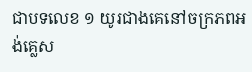ជាបទលេខ ១ យូរជាងគេនៅចក្រភពអង់គ្លេស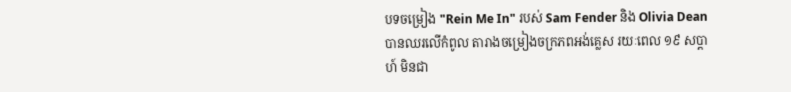បទចម្រៀង "Rein Me In" របស់ Sam Fender និង Olivia Dean បានឈរលើកំពូល តារាងចម្រៀងចក្រភពអង់គ្លេស រយៈពេល ១៩ សប្តាហ៍ មិនជា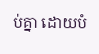ប់គ្នា ដោយបំ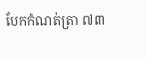បែកកំណត់ត្រា ៧៣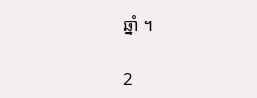ឆ្នាំ ។

2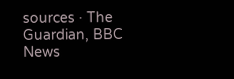sources · The Guardian, BBC News